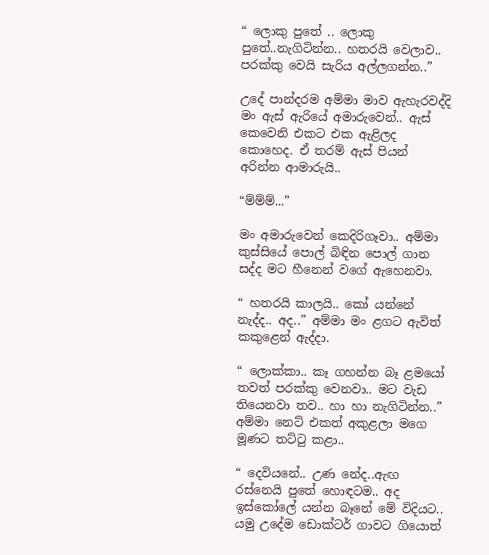“ ලොකු පුතේ .. ලොකු පුතේ..නැගිටින්න.. හතරයි වෙලාව.. පරක්කු වෙයි සැරිය අල්ලගන්න..”

උදේ පාන්දරම අම්මා මාව ඇහැරවද්දි මං ඇස් ඇරියේ අමාරුවෙන්.. ඇස් කෙවෙනි එකට එක ඇළිලද කොහෙද. ඒ තරම් ඇස් පියන් අරින්න ආමාරුයි..

“ම්ම්ම්...”

මං අමාරුවෙන් කෙදිරිගෑවා.. අම්මා කුස්සියේ පොල් බිඳින පොල් ගාන සද්ද මට හීනෙන් වගේ ඇහෙනවා.

“ හතරයි කාලයි.. කෝ යන්නේ නැද්ද.. අද..” අම්මා මං ළගට ඇවිත්  කකුළෙන් ඇද්දා.

“ ලොක්කා.. කෑ ගහන්න බෑ ළමයෝ තවත් පරක්කු වෙනවා.. මට වැඩ තියෙනවා තව.. හා හා නැගිටින්න..” අම්මා නෙට් එකත් අකුළලා මගෙ මූණට තට්ටු කළා..

“ දෙවියනේ.. උණ නේද..ඇඟ රස්නෙයි පුතේ හොඳටම.. අද ඉස්කෝලේ යන්න බෑනේ මේ විදියට.. යමු උදේම ඩොක්ටර් ගාවට ගියොත්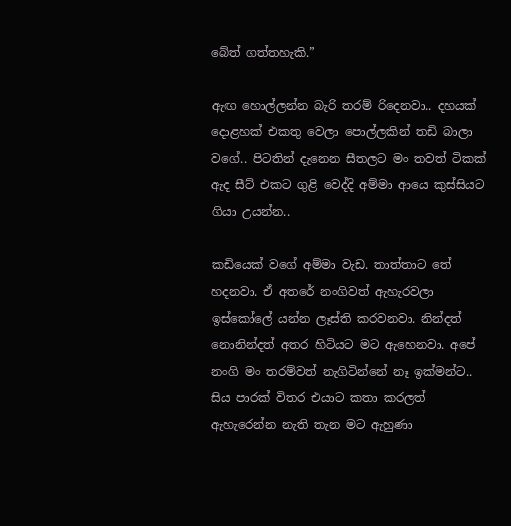බේත් ගත්තහැකි.”

ඇඟ හොල්ලන්න බැරි තරම් රිදෙනවා.. දහයක් දොළහක් එකතු වෙලා පොල්ලකින් තඩි බාලා වගේ.. පිටතින් දැනෙන සීතලට මං තවත් ටිකක් ඇද සීට් එකට ගුළි වෙද්දි අම්මා ආයෙ කුස්සියට ගියා උයන්න..

කඩියෙක් වගේ අම්මා වැඩ. තාත්තාට තේ හදනවා. ඒ අතරේ නංගිවත් ඇහැරවලා ඉස්කෝලේ යන්න ලෑස්ති කරවනවා. නින්දත් නොනින්දත් අතර හිටියට මට ඇහෙනවා. අපේ නංගි මං තරම්වත් නැගිටින්නේ නෑ ඉක්මන්ට.. සිය පාරක් විතර එයාට කතා කරලත් ඇහැරෙන්න නැති තැන මට ඇහුණා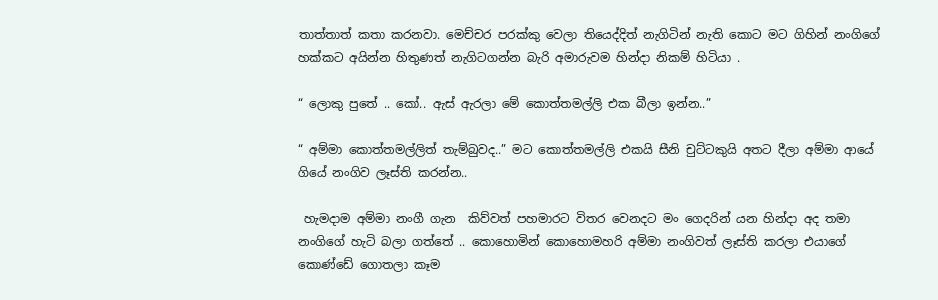තාත්තාත් කතා කරනවා. මෙච්චර පරක්කු වෙලා තියෙද්දිත් නැගිටින් නැති කොට මට ගිහින් නංගිගේ හක්කට අයින්න හිතුණත් නැගිටගන්න බැරි අමාරුවම හින්දා නිකම් හිටියා .

“ ලොකු පුතේ .. කෝ.. ඇස් ඇරලා මේ කොත්තමල්ලි එක බීලා ඉන්න..”

“ අම්මා කොත්තමල්ලිත් තැම්බුවද..” මට කොත්තමල්ලි එකයි සීනි චුට්ටකුයි අතට දීලා අම්මා ආයේ ගියේ නංගිව ලෑස්ති කරන්න..

 හැමදාම අම්මා නංගී ගැන  කිව්වත් පහමාරට විතර වෙනදට මං ගෙදරින් යන හින්දා අද තමා නංගිගේ හැටි බලා ගත්තේ .. කොහොමින් කොහොමහරි අම්මා නංගිවත් ලෑස්ති කරලා එයාගේ කොණ්ඩේ ගොතලා කෑම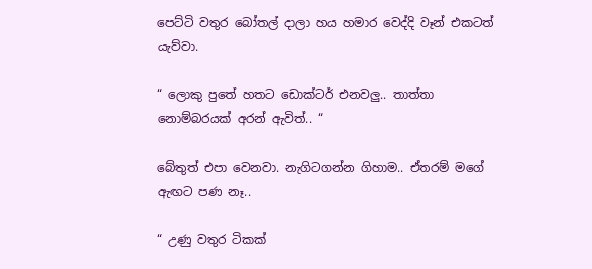පෙට්ටි වතුර බෝතල් දාලා හය හමාර වෙද්දි වෑන් එකටත් යැව්වා.

“ ලොකු පුතේ හතට ඩොක්ටර් එනවලු.. තාත්තා නොම්බරයක් අරන් ඇවිත්.. “

බේතුත් එපා වෙනවා. නැගිටගන්න ගිහාම.. ඒතරම් මගේ ඇඟට පණ නෑ..

“ උණු වතුර ටිකක්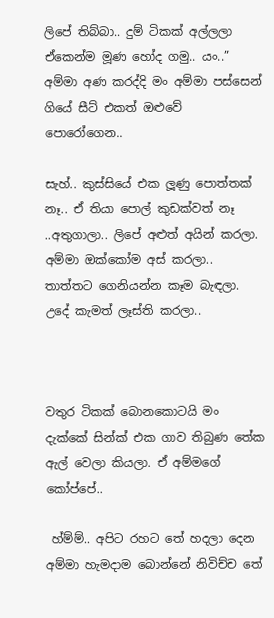ලිපේ තිබ්බා.. දුම් ටිකක් අල්ලලා ඒකෙන්ම මූණ හෝද ගමු.. යං..” අම්මා අණ කරද්දි මං අම්මා පස්සෙන් ගියේ සීට් එකත් ඔළුවේ පොරෝගෙන..

සැහ්.. කුස්සියේ එක ලූණු පොත්තක් නෑ.. ඒ තියා පොල් කුඩක්වත් නෑ ..අතුගාලා.. ලිපේ අළුත් අයින් කරලා. අම්මා ඔක්කෝම අස් කරලා.. තාත්තට ගෙනියන්න කෑම බැඳලා. උදේ කැමත් ලෑස්ති කරලා..



වතුර ටිකක් බොනකොටයි මං දැක්කේ සින්ක් එක ගාව තිබුණ තේක ඇල් වෙලා කියලා. ඒ අම්මගේ කෝප්පේ..

 හ්ම්ම්.. අපිට රහට තේ හදලා දෙන අම්මා හැමදාම බොන්නේ නිවිච්ච තේ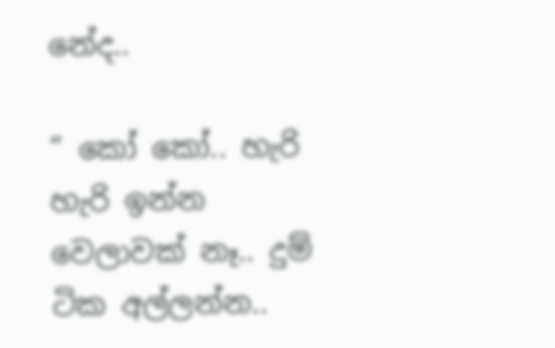නේද..

“ කෝ කෝ.. හැරි හැරි ඉන්න වෙලාවක් නෑ.. දුම් ටික අල්ලන්න..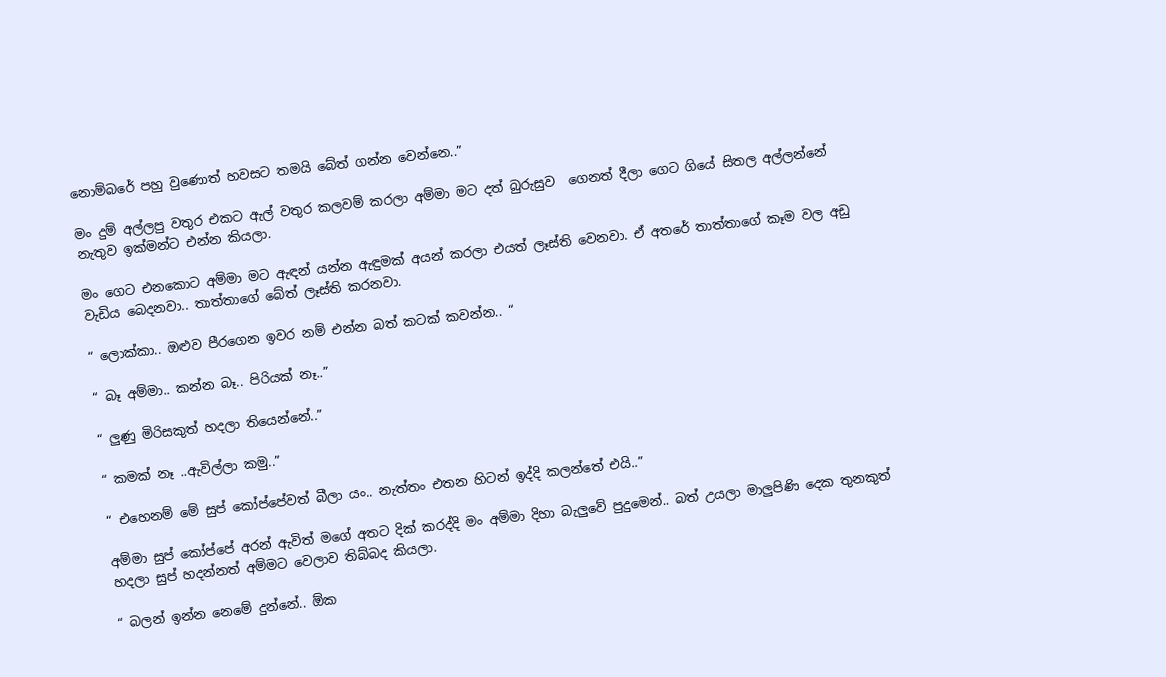නොම්බරේ පහු වුණොත් හවසට තමයි බේත් ගන්න වෙන්නෙ..”

මං දුම් අල්ලපු වතුර එකට ඇල් වතුර කලවම් කරලා අම්මා මට දත් බුරුසුව  ගෙනත් දීලා ගෙට ගියේ සිතල අල්ලන්නේ  නැතුව ඉක්මන්ට එන්න කියලා.

මං ගෙට එනකොට අම්මා මට ඇඳන් යන්න ඇඳුමක් අයන් කරලා එයත් ලෑස්ති වෙනවා. ඒ අතරේ තාත්තාගේ කෑම වල අඩු වැඩිය බෙදනවා.. තාත්තාගේ බේත් ලෑස්ති කරනවා.

“ ලොක්කා.. ඔළුව පීරගෙන ඉවර නම් එන්න බත් කටක් කවන්න.. “

“ බෑ අම්මා.. කන්න බෑ.. පිරියක් නෑ..”

“ ලුණු මිරිසකුත් හදලා තියෙන්නේ..”

“ කමක් නෑ ..ඇවිල්ලා කමු..”

“ එහෙනම් මේ සුප් කෝප්පේවත් බීලා යං.. නැත්තං එතන හිටන් ඉද්දි කලන්තේ එයි..”

අම්මා සුප් කෝප්පේ අරන් ඇවිත් මගේ අතට දික් කරද්දි මං අම්මා දිහා බැලුවේ පුදුමෙන්.. බත් උයලා මාලුපිණි දෙක තුනකුත් හදලා සුප් හදන්නත් අම්මට වෙලාව තිබ්බද කියලා.

“ බලන් ඉන්න නෙමේ දුන්නේ.. ඕක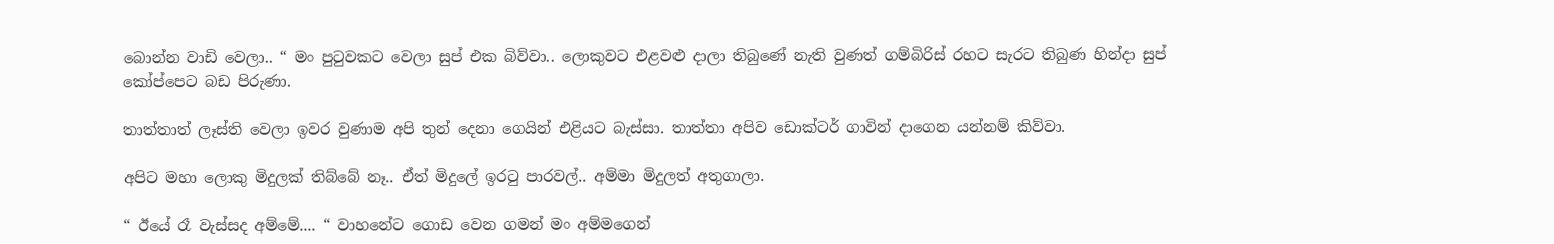බොන්න වාඩි වෙලා.. “ මං පුටුවකට වෙලා සුප් එක බිව්වා.. ලොකුවට එළවළු දාලා තිබුණේ නැති වුණත් ගම්බිරිස් රහට සැරට තිබුණ හින්දා සුප් කෝප්පෙට බඩ පිරුණා.

තාත්තාත් ලෑස්ති වෙලා ඉවර වුණාම අපි තුන් දෙනා ගෙයින් එළියට බැස්සා. තාත්තා අපිව ඩොක්ටර් ගාවින් දාගෙන යන්නම් කිව්වා.

අපිට මහා ලොකු මිදුලක් තිබ්බේ නෑ.. ඒත් මිදුලේ ඉරටු පාරවල්.. අම්මා මිදුලත් අතුගාලා.

“ ඊයේ රෑ වැස්සද අම්මේ.... “ වාහනේට ගොඩ වෙන ගමන් මං අම්මගෙන්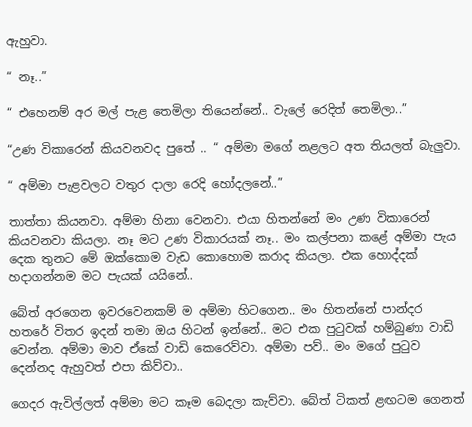ඇහුවා.

“ නෑ..”

“ එහෙනම් අර මල් පැළ තෙමිලා තියෙන්නේ.. වැලේ රෙදිත් තෙමිලා..”

“උණ විකාරෙන් කියවනවද පුතේ .. “ අම්මා මගේ නළලට අත තියලත් බැලුවා.

“ අම්මා පැළවලට වතුර දාලා රෙදි හෝදලනේ..”

තාත්තා කියනවා. අම්මා හිනා වෙනවා. එයා හිතන්නේ මං උණ විකාරෙන් කියවනවා කියලා. නෑ මට උණ විකාරයක් නෑ.. මං කල්පනා කළේ අම්මා පැය දෙක තුනට මේ ඔක්කොම වැඩ කොහොම කරාද කියලා. එක හොද්දක් හදාගන්නම මට පැයක් යයිනේ..

බේත් අරගෙන ඉවරවෙනකම් ම අම්මා හිටගෙන.. මං හිතන්නේ පාන්දර හතරේ විතර ඉදන් තමා ඔය හිටන් ඉන්නේ.. මට එක පුටුවක් හම්බුණා වාඩි වෙන්න. අම්මා මාව ඒකේ වාඩි කෙරෙව්වා. අම්මා පව්.. මං මගේ පුටුව දෙන්නද ඇහුවත් එපා කිව්වා..

ගෙදර ඇවිල්ලත් අම්මා මට කෑම බෙදලා කැව්වා. බේත් ටිකත් ළඟටම ගෙනත්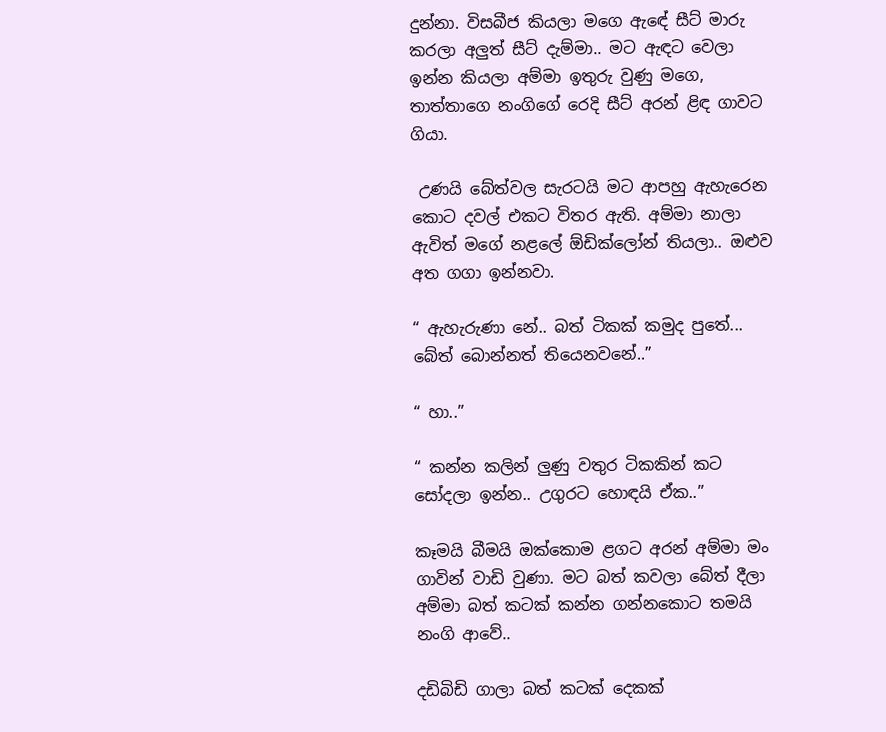දුන්නා. විසබීජ කියලා මගෙ ඇඳේ සීට් මාරු කරලා අලුත් සීට් දැම්මා.. මට ඇඳට වෙලා ඉන්න කියලා අම්මා ඉතුරු වුණු මගෙ, තාත්තාගෙ නංගිගේ රෙදි සීට් අරන් ළිඳ ගාවට ගියා.

 උණයි බේත්වල සැරටයි මට ආපහු ඇහැරෙන කොට දවල් එකට විතර ඇති. අම්මා නාලා ඇවිත් මගේ නළලේ ඕඩික්ලෝන් තියලා.. ඔළුව අත ගගා ඉන්නවා.

“ ඇහැරුණා නේ.. බත් ටිකක් කමුද පුතේ... බේත් බොන්නත් තියෙනවනේ..”

“ හා..”

“ කන්න කලින් ලුණු වතුර ටිකකින් කට සෝදලා ඉන්න.. උගුරට හොඳයි ඒක..”

කෑමයි බීමයි ඔක්කොම ළගට අරන් අම්මා මං ගාවින් වාඩි වුණා. මට බත් කවලා බේත් දීලා අම්මා බත් කටක් කන්න ගන්නකොට තමයි නංගි ආවේ..

දඩිබිඩි ගාලා බත් කටක් දෙකක්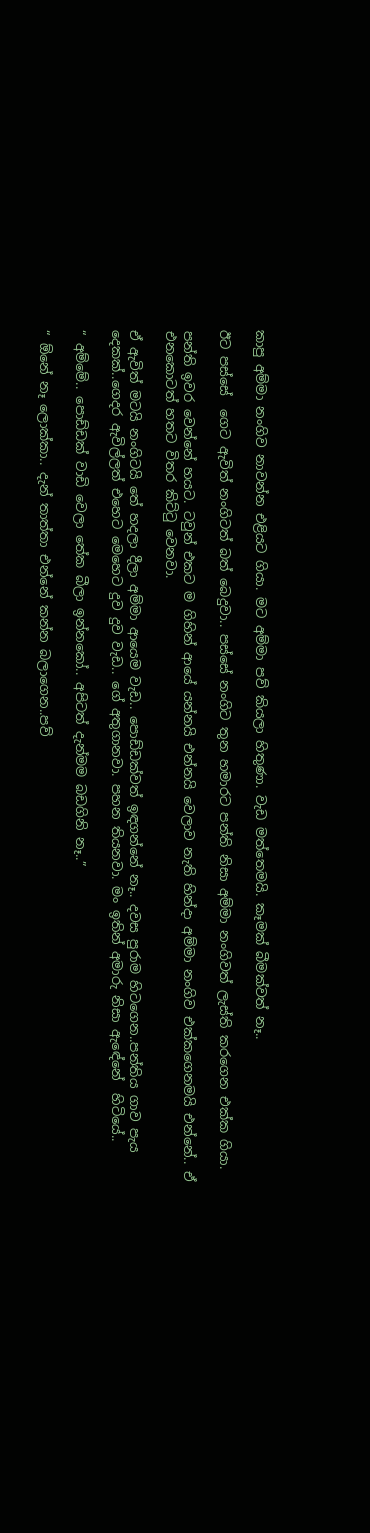කාපු අම්මා නංගිව නාවන්න එළියට ගියා. මට අම්මා පව් කියලා හිතුණා. වැඩ මත්තෙමයි. කෑමක් බීමක්වත් නෑ..

ඊට පස්සේ  ගෙට ඇවිත් නංගිටත් බත් බෙදුවා.. පස්සේ නංගිට තුන හමාරට පන්ති නිසා අම්මා නංගිවත් ලැස්ති කරගෙන එක්ක ගියා.

පන්ති ඉවර වෙන්නේ හයට. ටවුන් එකට ම ගිහින් ආයේ යන්නයි එන්නයි වෙලාව නැති හින්දා අම්මා නංගිව එක්කගෙනමයි එන්නේ.. ඒ එනකොටත් හතට විතර කිට්ටු වෙනවා.

ඒ ඇවිත් මටයි නංගිටයි තේ හදලා දීලා අම්මා ආයෙම වැඩ.. පොඩ්ඩක්වත් ඉඳගන්නේ නෑ.. දවස පුරාම හිටගෙන..පන්තිය ගාව පැය දෙකක්..ගෙදර ඇවිල්ලත් එහෙට මෙහෙට දුව දුව වැඩ.. ගේ අතුගානවා. පහන තියනවා. මං ඉතින් අමාරු නිසා ඇඳේනේ  හිටියේ..

“ අම්මේ.. පොඩ්ඩක් වාඩි වෙලා තේක බීලා ඉන්නකෝ.. අපිටත් දැන්මම බඩගිනි නෑ..”

“ ඕනේ නෑ ලොක්කා.. දැන් තාත්තා එන්නේ කන්න බලාගෙන..පව්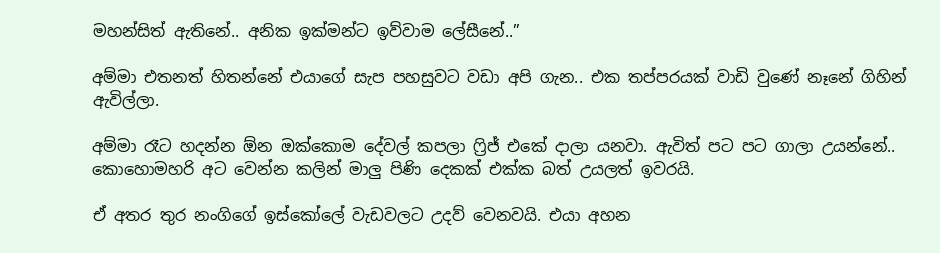මහන්සිත් ඇතිනේ.. අනික ඉක්මන්ට ඉව්වාම ලේසීනේ..”

අම්මා එතනත් හිතන්නේ එයාගේ සැප පහසුවට වඩා අපි ගැන.. එක තප්පරයක් වාඩි වුණේ නෑනේ ගිහින් ඇවිල්ලා.

අම්මා රෑට හදන්න ඕන ඔක්කොම දේවල් කපලා ෆ්‍රිජ් එකේ දාලා යනවා. ඇවිත් පට පට ගාලා උයන්නේ.. කොහොමහරි අට වෙන්න කලින් මාලු පිණි දෙකක් එක්ක බත් උයලත් ඉවරයි.

ඒ අතර තුර නංගිගේ ඉස්කෝලේ වැඩවලට උදව් වෙනවයි. එයා අහන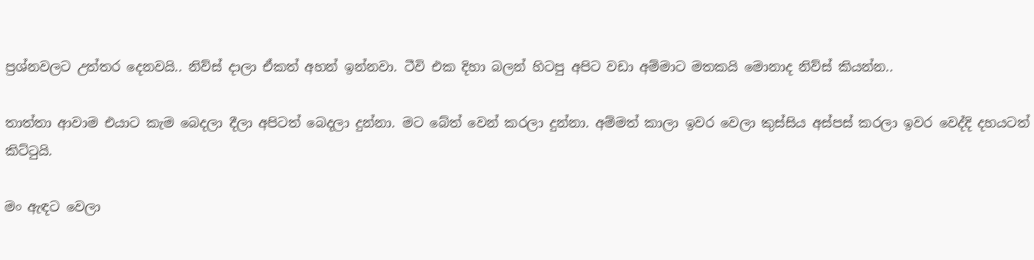ප්‍රශ්නවලට උත්තර දෙනවයි.. නිව්ස් දාලා ඒකත් අහන් ඉන්නවා. ටීවි එක දිහා බලන් හිටපු අපිට වඩා අම්මාට මතකයි මොනාද නිව්ස් කියන්න..

තාත්තා ආවාම එයාට කැම බෙදලා දීලා අපිටත් බෙදලා දුන්නා. මට බේත් වෙන් කරලා දුන්නා. අම්මත් කාලා ඉවර වෙලා කුස්සිය අස්පස් කරලා ඉවර වෙද්දි දහයටත් කිට්ටුයි.

මං ඇඳට වෙලා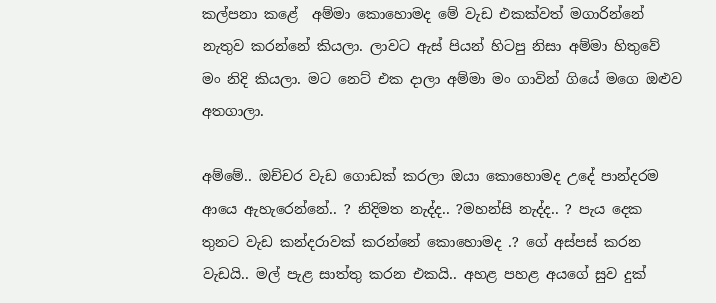කල්පනා කළේ  අම්මා කොහොමද මේ වැඩ එකක්වත් මගාරින්නේ නැතුව කරන්නේ කියලා. ලාවට ඇස් පියන් හිටපු නිසා අම්මා හිතුවේ මං නිදි කියලා. මට නෙට් එක දාලා අම්මා මං ගාවින් ගියේ මගෙ ඔළුව අතගාලා.

අම්මේ.. ඔච්චර වැඩ ගොඩක් කරලා ඔයා කොහොමද උදේ පාන්දරම ආයෙ ඇහැරෙන්නේ.. ? නිදිමත නැද්ද.. ?මහන්සි නැද්ද.. ? පැය දෙක තුනට වැඩ කන්දරාවක් කරන්නේ කොහොමද .? ගේ අස්පස් කරන වැඩයි.. මල් පැළ සාත්තු කරන එකයි.. අහළ පහළ අයගේ සුව දුක්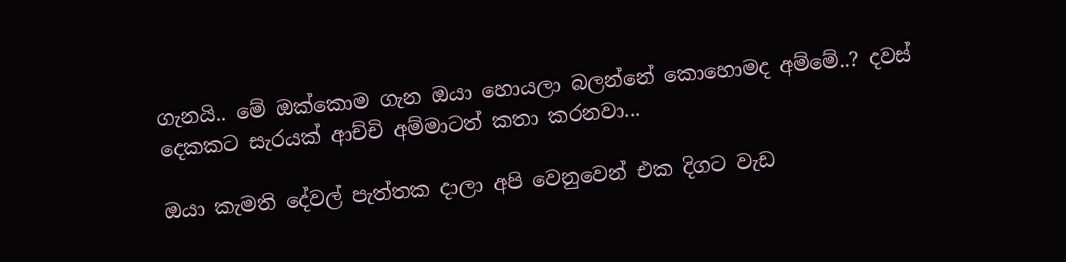ගැනයි.. මේ ඔක්කොම ගැන ඔයා හොයලා බලන්නේ කොහොමද අම්මේ..? දවස් දෙකකට සැරයක් ආච්චි අම්මාටත් කතා කරනවා...

ඔයා කැමති දේවල් පැත්තක දාලා අපි වෙනුවෙන් එක දිගට වැඩ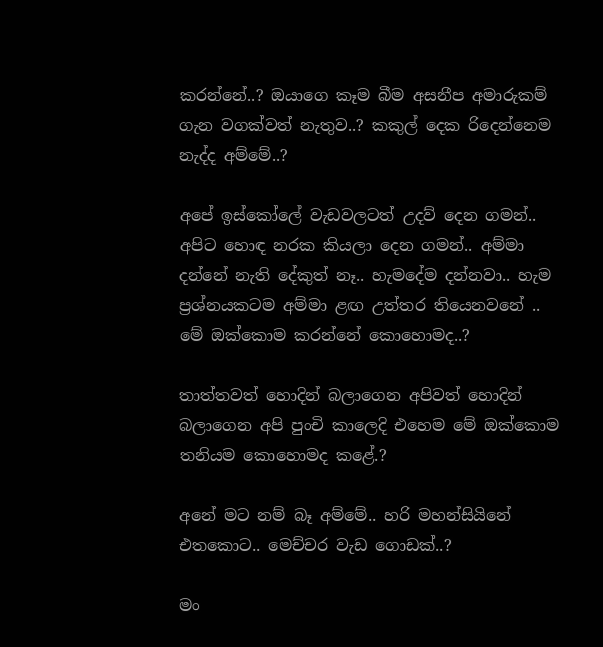කරන්නේ..? ඔයාගෙ කෑම බීම අසනීප අමාරුකම් ගැන වගක්වත් නැතුව..? කකුල් දෙක රිදෙන්නෙම නැද්ද අම්මේ..?

අපේ ඉස්කෝලේ වැඩවලටත් උදව් දෙන ගමන්.. අපිට හොඳ නරක කියලා දෙන ගමන්.. අම්මා දන්නේ නැති දේකුත් නෑ.. හැමදේම දන්නවා.. හැම ප්‍රශ්නයකටම අම්මා ළඟ උත්තර තියෙනවනේ .. මේ ඔක්කොම කරන්නේ කොහොමද..?

තාත්තවත් හොදින් බලාගෙන අපිවත් හොදින් බලාගෙන අපි පුංචි කාලෙදි එහෙම මේ ඔක්කොම තනියම කොහොමද කළේ.?

අනේ මට නම් බෑ අම්මේ.. හරි මහන්සියිනේ එතකොට.. මෙච්චර වැඩ ගොඩක්..?

මං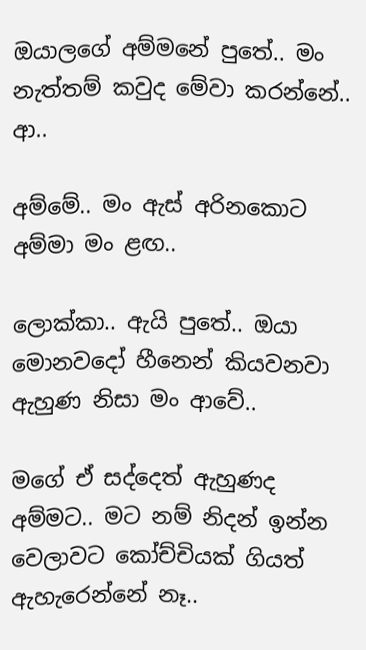ඔයාලගේ අම්මනේ පුතේ.. මං නැත්තම් කවුද මේවා කරන්නේ.. ආ..

අම්මේ.. මං ඇස් අරිනකොට අම්මා මං ළඟ..

ලොක්කා.. ඇයි පුතේ.. ඔයා මොනවදෝ හීනෙන් කියවනවා ඇහුණ නිසා මං ආවේ..

මගේ ඒ සද්දෙත් ඇහුණද අම්මට.. මට නම් නිදන් ඉන්න වෙලාවට කෝච්චියක් ගියත් ඇහැරෙන්නේ නෑ..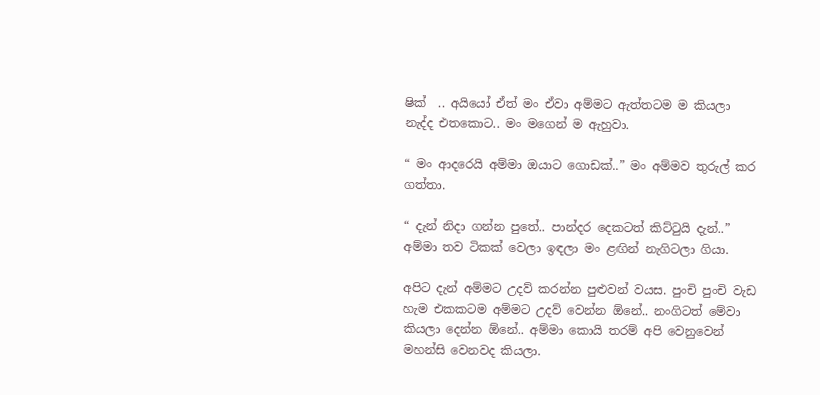ෂික්  .. අයියෝ ඒත් මං ඒවා අම්මට ඇත්තටම ම කියලා නැද්ද එතකොට.. මං මගෙන් ම ඇහුවා.

“ මං ආදරෙයි අම්මා ඔයාට ගොඩක්..” මං අම්මව තුරුල් කර ගත්තා.

“ දැන් නිදා ගන්න පුතේ.. පාන්දර දෙකටත් කිට්ටුයි දැන්..” අම්මා තව ටිකක් වෙලා ඉඳලා මං ළඟින් නැගිටලා ගියා.

අපිට දැන් අම්මට උදව් කරන්න පුළුවන් වයස. පුංචි පුංචි වැඩ හැම එකකටම අම්මට උදව් වෙන්න ඕනේ.. නංගිටත් මේවා කියලා දෙන්න ඕනේ.. අම්මා කොයි තරම් අපි වෙනුවෙන් මහන්සි වෙනවද කියලා.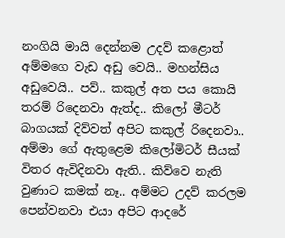නංගියි මායි දෙන්නම උදව් කළොත් අම්මගෙ වැඩ අඩු වෙයි.. මහන්සිය අඩුවෙයි.. පව්.. කකුල් අත පය කොයි තරම් රිදෙනවා ඇත්ද.. කිලෝ මීටර් බාගයක් දිව්වත් අපිට කකුල් රිදෙනවා.. අම්මා ගේ ඇතුළෙම කිලෝමිටර් සීයක් විතර ඇවිදිනවා ඇති.. කිව්වෙ නැති වුණාට කමක් නෑ.. අම්මට උදව් කරලම පෙන්වනවා එයා අපිට ආදරේ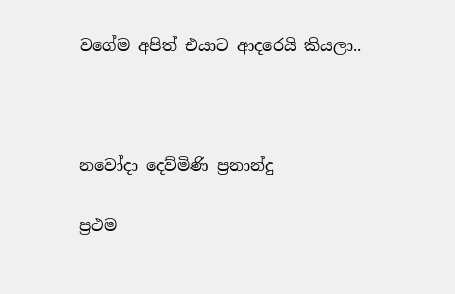වගේම අපිත් එයාට ආදරෙයි කියලා..



නවෝදා දෙව්මිණි ප්‍රනාන්දු

ප්‍රථම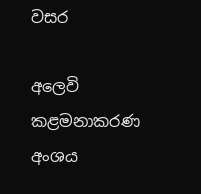වසර

අලෙවි කළමනාකරණ අංශය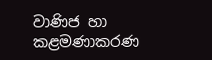වාණිජ හා කළමණාකරණ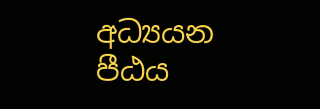අධ්‍යයන පීඨය